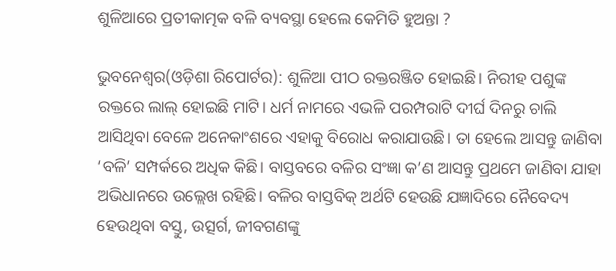ଶୁଳିଆରେ ପ୍ରତୀକାତ୍ମକ ବଳି ବ୍ୟବସ୍ଥା ହେଲେ କେମିତି ହୁଅନ୍ତା ?

ଭୁବନେଶ୍ୱର(ଓଡ଼ିଶା ରିପୋର୍ଟର): ଶୁଳିଆ ପୀଠ ରକ୍ତରଞ୍ଜିତ ହୋଇଛି। ନିରୀହ ପଶୁଙ୍କ ରକ୍ତରେ ଲାଲ୍‌ ହୋଇଛି ମାଟି। ଧର୍ମ ନାମରେ ଏଭଳି ପରମ୍ପରାଟି ଦୀର୍ଘ ଦିନରୁ ଚାଲି ଆସିଥିବା ବେଳେ ଅନେକାଂଶରେ ଏହାକୁ ବିରୋଧ କରାଯାଉଛି। ତା ହେଲେ ଆସନ୍ତୁ ଜାଣିବା ‘ବଳି’ ସମ୍ପର୍କରେ ଅଧିକ କିଛି। ବାସ୍ତବରେ ବଳିର ସଂଜ୍ଞା କ’ଣ ଆସନ୍ତୁ ପ୍ରଥମେ ଜାଣିବା ଯାହା ଅଭିଧାନରେ ଉଲ୍ଲେଖ ରହିଛି। ବଳିର ବାସ୍ତବିକ୍‌ ଅର୍ଥଟି ହେଉଛି ଯଜ୍ଞାଦିରେ ନୈବେଦ୍ୟ ହେଉଥିବା ବସ୍ତୁ, ଉତ୍ସର୍ଗ, ଜୀବଗଣଙ୍କୁ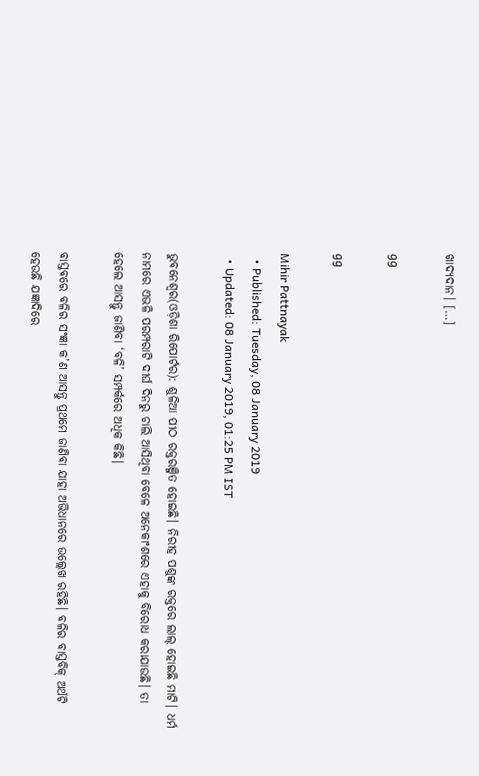ଖାଦ୍ୟଦାନ। […]

gg

gg

Mihir Pattnayak
  • Published: Tuesday, 08 January 2019
  • Updated: 08 January 2019, 01:25 PM IST

ଭୁବନେଶ୍ୱର(ଓଡ଼ିଶା ରିପୋର୍ଟର): ଶୁଳିଆ ପୀଠ ରକ୍ତରଞ୍ଜିତ ହୋଇଛି। ନିରୀହ ପଶୁଙ୍କ ରକ୍ତରେ ଲାଲ୍‌ ହୋଇଛି ମାଟି। ଧର୍ମ ନାମରେ ଏଭଳି ପରମ୍ପରାଟି ଦୀର୍ଘ ଦିନରୁ ଚାଲି ଆସିଥିବା ବେଳେ ଅନେକାଂଶରେ ଏହାକୁ ବିରୋଧ କରାଯାଉଛି। ତା ହେଲେ ଆସନ୍ତୁ ଜାଣିବା ‘ବଳି’ ସମ୍ପର୍କରେ ଅଧିକ କିଛି।

ବାସ୍ତବରେ ବଳିର ସଂଜ୍ଞା କ’ଣ ଆସନ୍ତୁ ପ୍ରଥମେ ଜାଣିବା ଯାହା ଅଭିଧାନରେ ଉଲ୍ଲେଖ ରହିଛି। ବଳିର ବାସ୍ତବିକ୍‌ ଅର୍ଥଟି ହେଉଛି ଯଜ୍ଞାଦିରେ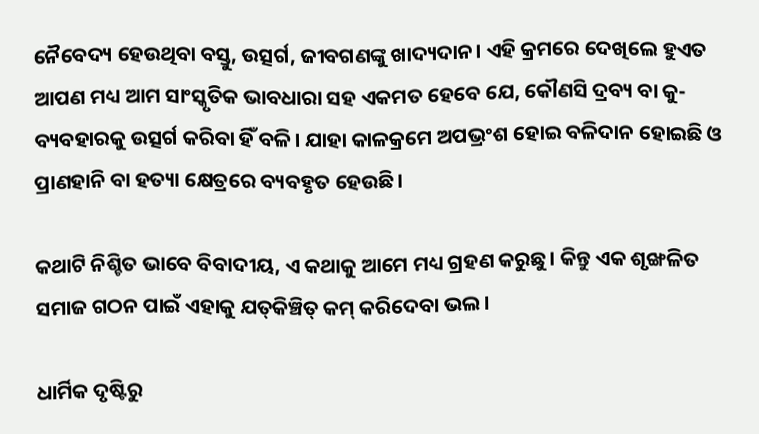ନୈବେଦ୍ୟ ହେଉଥିବା ବସ୍ତୁ, ଉତ୍ସର୍ଗ, ଜୀବଗଣଙ୍କୁ ଖାଦ୍ୟଦାନ। ଏହି କ୍ରମରେ ଦେଖିଲେ ହୁଏତ ଆପଣ ମଧ୍ୟ ଆମ ସାଂସ୍କୃତିକ ଭାବଧାରା ସହ ଏକମତ ହେବେ ଯେ, କୌଣସି ଦ୍ରବ୍ୟ ବା କୁ-ବ୍ୟବହାରକୁ ଉତ୍ସର୍ଗ କରିବା ହିଁ ବଳି। ଯାହା କାଳକ୍ରମେ ଅପଭ୍ରଂଶ ହୋଇ ବଳିଦାନ ହୋଇଛି ଓ ପ୍ରାଣହାନି ବା ହତ୍ୟା କ୍ଷେତ୍ରରେ ବ୍ୟବହୃତ ହେଉଛି।

କଥାଟି ନିଶ୍ଚିତ ଭାବେ ବିବାଦୀୟ, ଏ କଥାକୁ ଆମେ ମଧ୍ୟ ଗ୍ରହଣ କରୁଛୁ। କିନ୍ତୁ ଏକ ଶୃଙ୍ଖଳିତ ସମାଜ ଗଠନ ପାଇଁ ଏହାକୁ ଯତ୍‌କିଞ୍ଚିତ୍‌ କମ୍‌ କରିଦେବା ଭଲ।

ଧାର୍ମିକ ଦୃଷ୍ଟିରୁ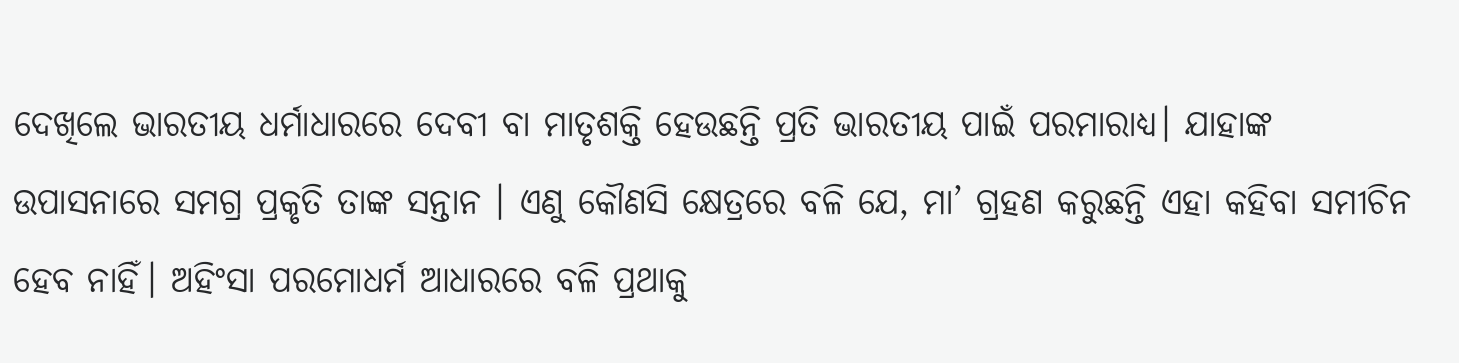ଦେଖିଲେ ଭାରତୀୟ ଧର୍ମାଧାରରେ ଦେବୀ ବା ମାତୃଶକ୍ତି ହେଉଛନ୍ତି ପ୍ରତି ଭାରତୀୟ ପାଇଁ ପରମାରାଧ୍ୟ। ଯାହାଙ୍କ ଉପାସନାରେ ସମଗ୍ର ପ୍ରକୃତି ତାଙ୍କ ସନ୍ତାନ । ଏଣୁ କୌଣସି କ୍ଷେତ୍ରରେ ବଳି ଯେ, ମା’ ଗ୍ରହଣ କରୁଛନ୍ତି ଏହା କହିବା ସମୀଚିନ ହେବ ନାହିଁ। ଅହିଂସା ପରମୋଧର୍ମ ଆଧାରରେ ବଳି ପ୍ରଥାକୁ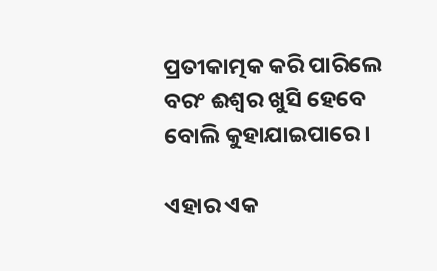ପ୍ରତୀକାତ୍ମକ କରି ପାରିଲେ ବରଂ ଈଶ୍ୱର ଖୁସି ହେବେ ବୋଲି କୁହାଯାଇପାରେ।

ଏହାର ଏକ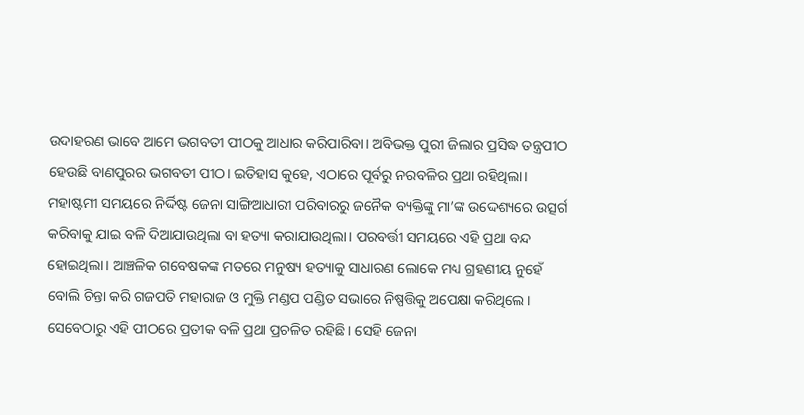ଉଦାହରଣ ଭାବେ ଆମେ ଭଗବତୀ ପୀଠକୁ ଆଧାର କରିପାରିବା। ଅବିଭକ୍ତ ପୁରୀ ଜିଲାର ପ୍ରସିଦ୍ଧ ତନ୍ତ୍ରପୀଠ ହେଉଛି ବାଣପୁରର ଭଗବତୀ ପୀଠ। ଇତିହାସ କୁହେ, ଏଠାରେ ପୂର୍ବରୁ ନରବଳିର ପ୍ରଥା ରହିଥିଲା। ମହାଷ୍ଟମୀ ସମୟରେ ନିର୍ଦ୍ଦିଷ୍ଟ ଜେନା ସାଙ୍ଗିଆଧାରୀ ପରିବାରରୁ ଜନୈକ ବ୍ୟକ୍ତିଙ୍କୁ ମା’ଙ୍କ ଉଦ୍ଦେଶ୍ୟରେ ଉତ୍ସର୍ଗ କରିବାକୁ ଯାଇ ବଳି ଦିଆଯାଉଥିଲା ବା ହତ୍ୟା କରାଯାଉଥିଲା। ପରବର୍ତ୍ତୀ ସମୟରେ ଏହି ପ୍ରଥା ବନ୍ଦ ହୋଇଥିଲା। ଆଞ୍ଚଳିକ ଗବେଷକଙ୍କ ମତରେ ମନୁଷ୍ୟ ହତ୍ୟାକୁ ସାଧାରଣ ଲୋକେ ମଧ୍ୟ ଗ୍ରହଣୀୟ ନୁହେଁ ବୋଲି ଚିନ୍ତା କରି ଗଜପତି ମହାରାଜ ଓ ମୁକ୍ତି ମଣ୍ଡପ ପଣ୍ଡିତ ସଭାରେ ନିଷ୍ପତ୍ତିକୁ ଅପେକ୍ଷା କରିଥିଲେ। ସେବେଠାରୁ ଏହି ପୀଠରେ ପ୍ରତୀକ ବଳି ପ୍ରଥା ପ୍ରଚଳିତ ରହିଛି। ସେହି ଜେନା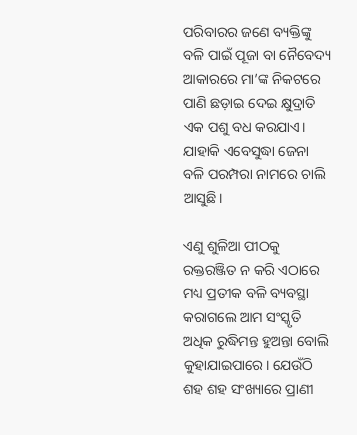ପରିବାରର ଜଣେ ବ୍ୟକ୍ତିଙ୍କୁ ବଳି ପାଇଁ ପୂଜା ବା ନୈବେଦ୍ୟ ଆକାରରେ ମା’ଙ୍କ ନିକଟରେ ପାଣି ଛଡ଼ାଇ ଦେଇ କ୍ଷୁଦ୍ରାତି ଏକ ପଶୁ ବଧ କରଯାଏ। ଯାହାକି ଏବେସୁଦ୍ଧା ଜେନା ବଳି ପରମ୍ପରା ନାମରେ ଚାଲି ଆସୁଛି।

ଏଣୁ ଶୁଳିଆ ପୀଠକୁ ରକ୍ତରଞ୍ଜିତ ନ କରି ଏଠାରେ ମଧ୍ୟ ପ୍ରତୀକ ବଳି ବ୍ୟବସ୍ଥା କରାଗଲେ ଆମ ସଂସ୍କୃତି ଅଧିକ ରୁଦ୍ଧିମନ୍ତ ହୁଅନ୍ତା ବୋଲି କୁହାଯାଇପାରେ। ଯେଉଁଠି ଶହ ଶହ ସଂଖ୍ୟାରେ ପ୍ରାଣୀ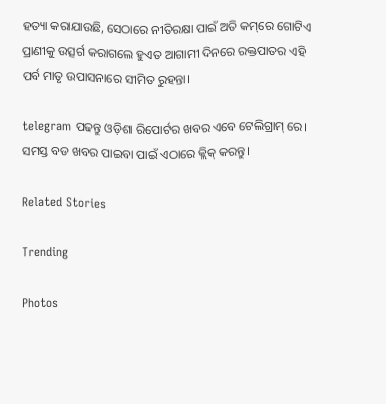ହତ୍ୟା କରାଯାଉଛି, ସେଠାରେ ନୀତିରକ୍ଷା ପାଇଁ ଅତି କମ୍‌ରେ ଗୋଟିଏ ପ୍ରାଣୀକୁ ଉତ୍ସର୍ଗ କରାଗଲେ ହୁଏତ ଆଗାମୀ ଦିନରେ ରକ୍ତପାତର ଏହି ପର୍ବ ମାତୃ ଉପାସନାରେ ସୀମିତ ରୁହନ୍ତା।

telegram ପଢନ୍ତୁ ଓଡ଼ିଶା ରିପୋର୍ଟର ଖବର ଏବେ ଟେଲିଗ୍ରାମ୍ ରେ। ସମସ୍ତ ବଡ ଖବର ପାଇବା ପାଇଁ ଏଠାରେ କ୍ଲିକ୍ କରନ୍ତୁ।

Related Stories

Trending

Photos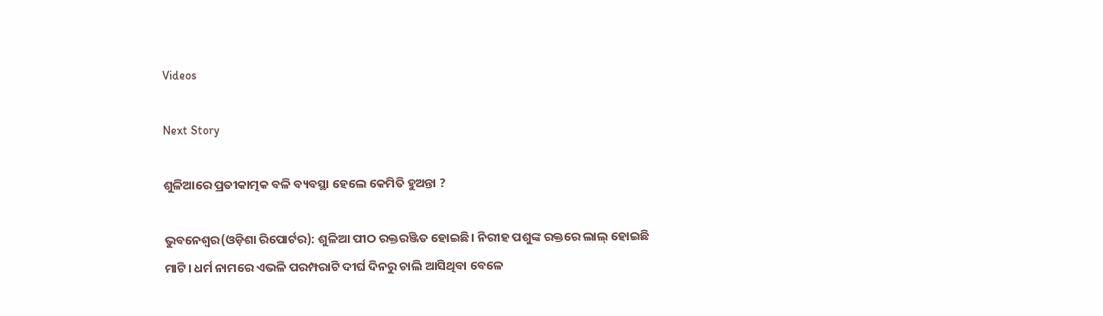Videos

Next Story

ଶୁଳିଆରେ ପ୍ରତୀକାତ୍ମକ ବଳି ବ୍ୟବସ୍ଥା ହେଲେ କେମିତି ହୁଅନ୍ତା ?

ଭୁବନେଶ୍ୱର(ଓଡ଼ିଶା ରିପୋର୍ଟର): ଶୁଳିଆ ପୀଠ ରକ୍ତରଞ୍ଜିତ ହୋଇଛି। ନିରୀହ ପଶୁଙ୍କ ରକ୍ତରେ ଲାଲ୍‌ ହୋଇଛି ମାଟି। ଧର୍ମ ନାମରେ ଏଭଳି ପରମ୍ପରାଟି ଦୀର୍ଘ ଦିନରୁ ଚାଲି ଆସିଥିବା ବେଳେ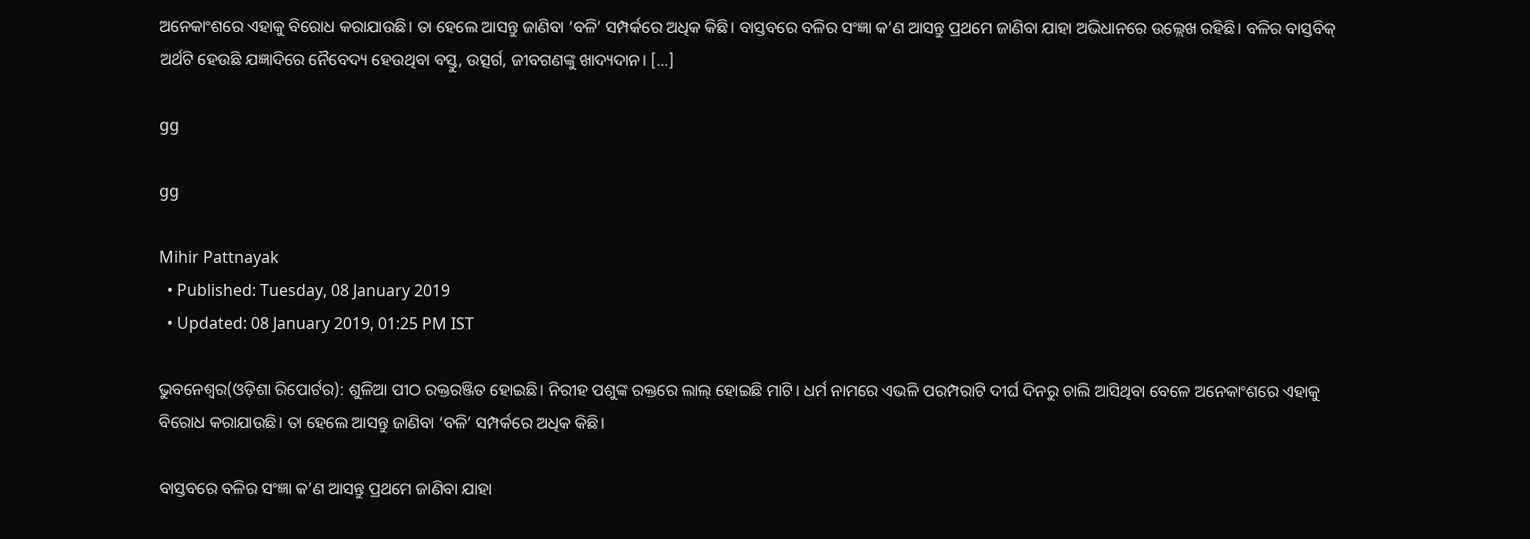ଅନେକାଂଶରେ ଏହାକୁ ବିରୋଧ କରାଯାଉଛି। ତା ହେଲେ ଆସନ୍ତୁ ଜାଣିବା ‘ବଳି’ ସମ୍ପର୍କରେ ଅଧିକ କିଛି। ବାସ୍ତବରେ ବଳିର ସଂଜ୍ଞା କ’ଣ ଆସନ୍ତୁ ପ୍ରଥମେ ଜାଣିବା ଯାହା ଅଭିଧାନରେ ଉଲ୍ଲେଖ ରହିଛି। ବଳିର ବାସ୍ତବିକ୍‌ ଅର୍ଥଟି ହେଉଛି ଯଜ୍ଞାଦିରେ ନୈବେଦ୍ୟ ହେଉଥିବା ବସ୍ତୁ, ଉତ୍ସର୍ଗ, ଜୀବଗଣଙ୍କୁ ଖାଦ୍ୟଦାନ। […]

gg

gg

Mihir Pattnayak
  • Published: Tuesday, 08 January 2019
  • Updated: 08 January 2019, 01:25 PM IST

ଭୁବନେଶ୍ୱର(ଓଡ଼ିଶା ରିପୋର୍ଟର): ଶୁଳିଆ ପୀଠ ରକ୍ତରଞ୍ଜିତ ହୋଇଛି। ନିରୀହ ପଶୁଙ୍କ ରକ୍ତରେ ଲାଲ୍‌ ହୋଇଛି ମାଟି। ଧର୍ମ ନାମରେ ଏଭଳି ପରମ୍ପରାଟି ଦୀର୍ଘ ଦିନରୁ ଚାଲି ଆସିଥିବା ବେଳେ ଅନେକାଂଶରେ ଏହାକୁ ବିରୋଧ କରାଯାଉଛି। ତା ହେଲେ ଆସନ୍ତୁ ଜାଣିବା ‘ବଳି’ ସମ୍ପର୍କରେ ଅଧିକ କିଛି।

ବାସ୍ତବରେ ବଳିର ସଂଜ୍ଞା କ’ଣ ଆସନ୍ତୁ ପ୍ରଥମେ ଜାଣିବା ଯାହା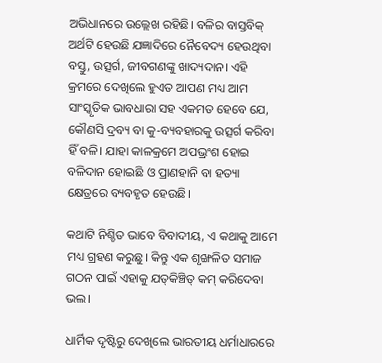ଅଭିଧାନରେ ଉଲ୍ଲେଖ ରହିଛି। ବଳିର ବାସ୍ତବିକ୍‌ ଅର୍ଥଟି ହେଉଛି ଯଜ୍ଞାଦିରେ ନୈବେଦ୍ୟ ହେଉଥିବା ବସ୍ତୁ, ଉତ୍ସର୍ଗ, ଜୀବଗଣଙ୍କୁ ଖାଦ୍ୟଦାନ। ଏହି କ୍ରମରେ ଦେଖିଲେ ହୁଏତ ଆପଣ ମଧ୍ୟ ଆମ ସାଂସ୍କୃତିକ ଭାବଧାରା ସହ ଏକମତ ହେବେ ଯେ, କୌଣସି ଦ୍ରବ୍ୟ ବା କୁ-ବ୍ୟବହାରକୁ ଉତ୍ସର୍ଗ କରିବା ହିଁ ବଳି। ଯାହା କାଳକ୍ରମେ ଅପଭ୍ରଂଶ ହୋଇ ବଳିଦାନ ହୋଇଛି ଓ ପ୍ରାଣହାନି ବା ହତ୍ୟା କ୍ଷେତ୍ରରେ ବ୍ୟବହୃତ ହେଉଛି।

କଥାଟି ନିଶ୍ଚିତ ଭାବେ ବିବାଦୀୟ, ଏ କଥାକୁ ଆମେ ମଧ୍ୟ ଗ୍ରହଣ କରୁଛୁ। କିନ୍ତୁ ଏକ ଶୃଙ୍ଖଳିତ ସମାଜ ଗଠନ ପାଇଁ ଏହାକୁ ଯତ୍‌କିଞ୍ଚିତ୍‌ କମ୍‌ କରିଦେବା ଭଲ।

ଧାର୍ମିକ ଦୃଷ୍ଟିରୁ ଦେଖିଲେ ଭାରତୀୟ ଧର୍ମାଧାରରେ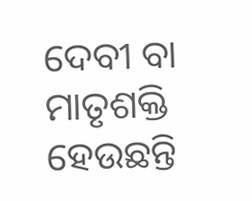ଦେବୀ ବା ମାତୃଶକ୍ତି ହେଉଛନ୍ତି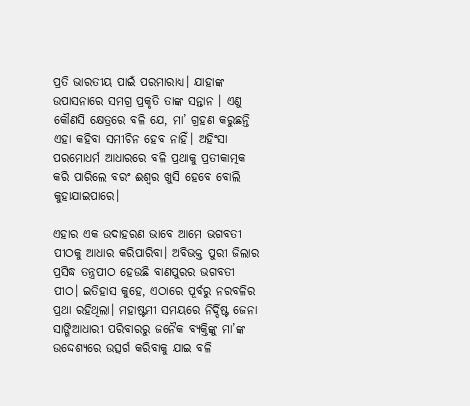ପ୍ରତି ଭାରତୀୟ ପାଇଁ ପରମାରାଧ୍ୟ। ଯାହାଙ୍କ ଉପାସନାରେ ସମଗ୍ର ପ୍ରକୃତି ତାଙ୍କ ସନ୍ତାନ । ଏଣୁ କୌଣସି କ୍ଷେତ୍ରରେ ବଳି ଯେ, ମା’ ଗ୍ରହଣ କରୁଛନ୍ତି ଏହା କହିବା ସମୀଚିନ ହେବ ନାହିଁ। ଅହିଂସା ପରମୋଧର୍ମ ଆଧାରରେ ବଳି ପ୍ରଥାକୁ ପ୍ରତୀକାତ୍ମକ କରି ପାରିଲେ ବରଂ ଈଶ୍ୱର ଖୁସି ହେବେ ବୋଲି କୁହାଯାଇପାରେ।

ଏହାର ଏକ ଉଦାହରଣ ଭାବେ ଆମେ ଭଗବତୀ ପୀଠକୁ ଆଧାର କରିପାରିବା। ଅବିଭକ୍ତ ପୁରୀ ଜିଲାର ପ୍ରସିଦ୍ଧ ତନ୍ତ୍ରପୀଠ ହେଉଛି ବାଣପୁରର ଭଗବତୀ ପୀଠ। ଇତିହାସ କୁହେ, ଏଠାରେ ପୂର୍ବରୁ ନରବଳିର ପ୍ରଥା ରହିଥିଲା। ମହାଷ୍ଟମୀ ସମୟରେ ନିର୍ଦ୍ଦିଷ୍ଟ ଜେନା ସାଙ୍ଗିଆଧାରୀ ପରିବାରରୁ ଜନୈକ ବ୍ୟକ୍ତିଙ୍କୁ ମା’ଙ୍କ ଉଦ୍ଦେଶ୍ୟରେ ଉତ୍ସର୍ଗ କରିବାକୁ ଯାଇ ବଳି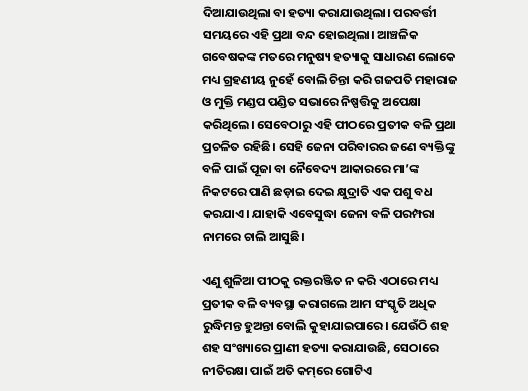ଦିଆଯାଉଥିଲା ବା ହତ୍ୟା କରାଯାଉଥିଲା। ପରବର୍ତ୍ତୀ ସମୟରେ ଏହି ପ୍ରଥା ବନ୍ଦ ହୋଇଥିଲା। ଆଞ୍ଚଳିକ ଗବେଷକଙ୍କ ମତରେ ମନୁଷ୍ୟ ହତ୍ୟାକୁ ସାଧାରଣ ଲୋକେ ମଧ୍ୟ ଗ୍ରହଣୀୟ ନୁହେଁ ବୋଲି ଚିନ୍ତା କରି ଗଜପତି ମହାରାଜ ଓ ମୁକ୍ତି ମଣ୍ଡପ ପଣ୍ଡିତ ସଭାରେ ନିଷ୍ପତ୍ତିକୁ ଅପେକ୍ଷା କରିଥିଲେ। ସେବେଠାରୁ ଏହି ପୀଠରେ ପ୍ରତୀକ ବଳି ପ୍ରଥା ପ୍ରଚଳିତ ରହିଛି। ସେହି ଜେନା ପରିବାରର ଜଣେ ବ୍ୟକ୍ତିଙ୍କୁ ବଳି ପାଇଁ ପୂଜା ବା ନୈବେଦ୍ୟ ଆକାରରେ ମା’ଙ୍କ ନିକଟରେ ପାଣି ଛଡ଼ାଇ ଦେଇ କ୍ଷୁଦ୍ରାତି ଏକ ପଶୁ ବଧ କରଯାଏ। ଯାହାକି ଏବେସୁଦ୍ଧା ଜେନା ବଳି ପରମ୍ପରା ନାମରେ ଚାଲି ଆସୁଛି।

ଏଣୁ ଶୁଳିଆ ପୀଠକୁ ରକ୍ତରଞ୍ଜିତ ନ କରି ଏଠାରେ ମଧ୍ୟ ପ୍ରତୀକ ବଳି ବ୍ୟବସ୍ଥା କରାଗଲେ ଆମ ସଂସ୍କୃତି ଅଧିକ ରୁଦ୍ଧିମନ୍ତ ହୁଅନ୍ତା ବୋଲି କୁହାଯାଇପାରେ। ଯେଉଁଠି ଶହ ଶହ ସଂଖ୍ୟାରେ ପ୍ରାଣୀ ହତ୍ୟା କରାଯାଉଛି, ସେଠାରେ ନୀତିରକ୍ଷା ପାଇଁ ଅତି କମ୍‌ରେ ଗୋଟିଏ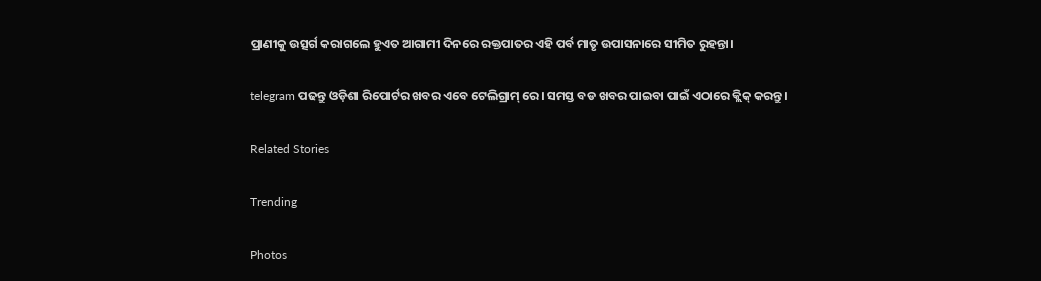ପ୍ରାଣୀକୁ ଉତ୍ସର୍ଗ କରାଗଲେ ହୁଏତ ଆଗାମୀ ଦିନରେ ରକ୍ତପାତର ଏହି ପର୍ବ ମାତୃ ଉପାସନାରେ ସୀମିତ ରୁହନ୍ତା।

telegram ପଢନ୍ତୁ ଓଡ଼ିଶା ରିପୋର୍ଟର ଖବର ଏବେ ଟେଲିଗ୍ରାମ୍ ରେ। ସମସ୍ତ ବଡ ଖବର ପାଇବା ପାଇଁ ଏଠାରେ କ୍ଲିକ୍ କରନ୍ତୁ।

Related Stories

Trending

Photos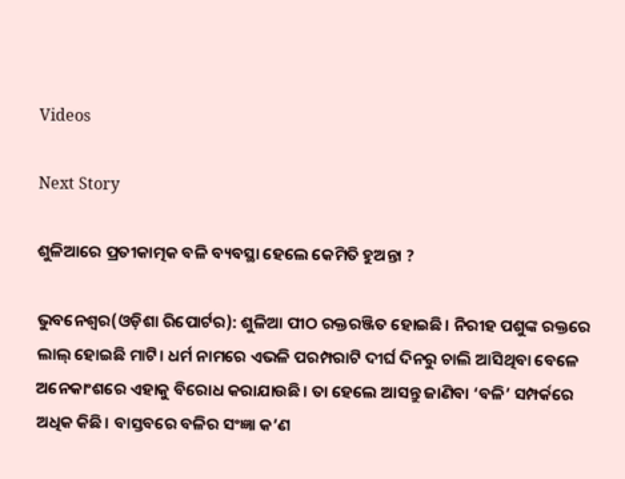Videos

Next Story

ଶୁଳିଆରେ ପ୍ରତୀକାତ୍ମକ ବଳି ବ୍ୟବସ୍ଥା ହେଲେ କେମିତି ହୁଅନ୍ତା ?

ଭୁବନେଶ୍ୱର(ଓଡ଼ିଶା ରିପୋର୍ଟର): ଶୁଳିଆ ପୀଠ ରକ୍ତରଞ୍ଜିତ ହୋଇଛି। ନିରୀହ ପଶୁଙ୍କ ରକ୍ତରେ ଲାଲ୍‌ ହୋଇଛି ମାଟି। ଧର୍ମ ନାମରେ ଏଭଳି ପରମ୍ପରାଟି ଦୀର୍ଘ ଦିନରୁ ଚାଲି ଆସିଥିବା ବେଳେ ଅନେକାଂଶରେ ଏହାକୁ ବିରୋଧ କରାଯାଉଛି। ତା ହେଲେ ଆସନ୍ତୁ ଜାଣିବା ‘ବଳି’ ସମ୍ପର୍କରେ ଅଧିକ କିଛି। ବାସ୍ତବରେ ବଳିର ସଂଜ୍ଞା କ’ଣ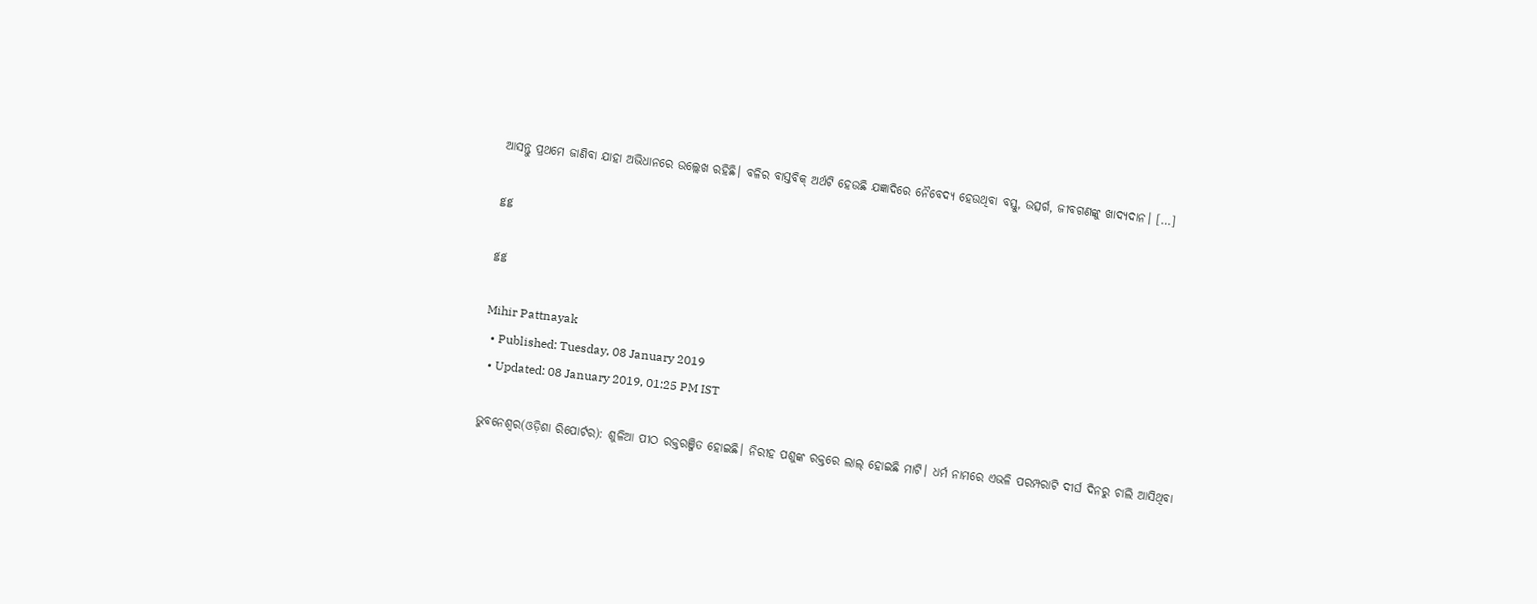ଆସନ୍ତୁ ପ୍ରଥମେ ଜାଣିବା ଯାହା ଅଭିଧାନରେ ଉଲ୍ଲେଖ ରହିଛି। ବଳିର ବାସ୍ତବିକ୍‌ ଅର୍ଥଟି ହେଉଛି ଯଜ୍ଞାଦିରେ ନୈବେଦ୍ୟ ହେଉଥିବା ବସ୍ତୁ, ଉତ୍ସର୍ଗ, ଜୀବଗଣଙ୍କୁ ଖାଦ୍ୟଦାନ। […]

gg

gg

Mihir Pattnayak
  • Published: Tuesday, 08 January 2019
  • Updated: 08 January 2019, 01:25 PM IST

ଭୁବନେଶ୍ୱର(ଓଡ଼ିଶା ରିପୋର୍ଟର): ଶୁଳିଆ ପୀଠ ରକ୍ତରଞ୍ଜିତ ହୋଇଛି। ନିରୀହ ପଶୁଙ୍କ ରକ୍ତରେ ଲାଲ୍‌ ହୋଇଛି ମାଟି। ଧର୍ମ ନାମରେ ଏଭଳି ପରମ୍ପରାଟି ଦୀର୍ଘ ଦିନରୁ ଚାଲି ଆସିଥିବା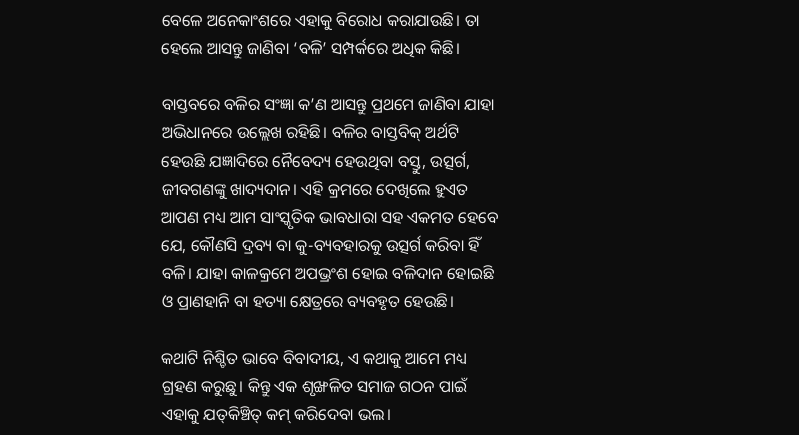ବେଳେ ଅନେକାଂଶରେ ଏହାକୁ ବିରୋଧ କରାଯାଉଛି। ତା ହେଲେ ଆସନ୍ତୁ ଜାଣିବା ‘ବଳି’ ସମ୍ପର୍କରେ ଅଧିକ କିଛି।

ବାସ୍ତବରେ ବଳିର ସଂଜ୍ଞା କ’ଣ ଆସନ୍ତୁ ପ୍ରଥମେ ଜାଣିବା ଯାହା ଅଭିଧାନରେ ଉଲ୍ଲେଖ ରହିଛି। ବଳିର ବାସ୍ତବିକ୍‌ ଅର୍ଥଟି ହେଉଛି ଯଜ୍ଞାଦିରେ ନୈବେଦ୍ୟ ହେଉଥିବା ବସ୍ତୁ, ଉତ୍ସର୍ଗ, ଜୀବଗଣଙ୍କୁ ଖାଦ୍ୟଦାନ। ଏହି କ୍ରମରେ ଦେଖିଲେ ହୁଏତ ଆପଣ ମଧ୍ୟ ଆମ ସାଂସ୍କୃତିକ ଭାବଧାରା ସହ ଏକମତ ହେବେ ଯେ, କୌଣସି ଦ୍ରବ୍ୟ ବା କୁ-ବ୍ୟବହାରକୁ ଉତ୍ସର୍ଗ କରିବା ହିଁ ବଳି। ଯାହା କାଳକ୍ରମେ ଅପଭ୍ରଂଶ ହୋଇ ବଳିଦାନ ହୋଇଛି ଓ ପ୍ରାଣହାନି ବା ହତ୍ୟା କ୍ଷେତ୍ରରେ ବ୍ୟବହୃତ ହେଉଛି।

କଥାଟି ନିଶ୍ଚିତ ଭାବେ ବିବାଦୀୟ, ଏ କଥାକୁ ଆମେ ମଧ୍ୟ ଗ୍ରହଣ କରୁଛୁ। କିନ୍ତୁ ଏକ ଶୃଙ୍ଖଳିତ ସମାଜ ଗଠନ ପାଇଁ ଏହାକୁ ଯତ୍‌କିଞ୍ଚିତ୍‌ କମ୍‌ କରିଦେବା ଭଲ।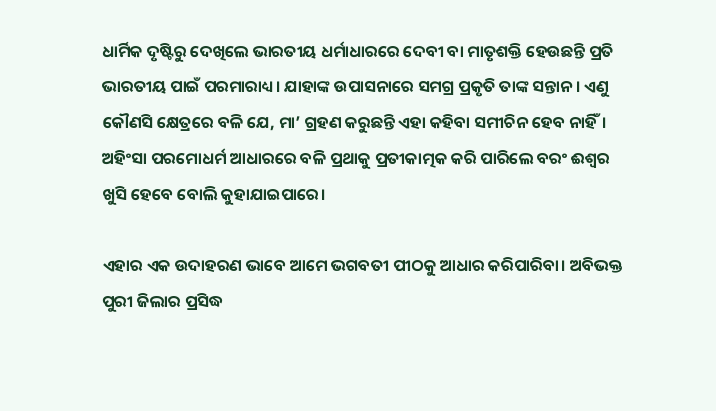ଧାର୍ମିକ ଦୃଷ୍ଟିରୁ ଦେଖିଲେ ଭାରତୀୟ ଧର୍ମାଧାରରେ ଦେବୀ ବା ମାତୃଶକ୍ତି ହେଉଛନ୍ତି ପ୍ରତି ଭାରତୀୟ ପାଇଁ ପରମାରାଧ୍ୟ। ଯାହାଙ୍କ ଉପାସନାରେ ସମଗ୍ର ପ୍ରକୃତି ତାଙ୍କ ସନ୍ତାନ । ଏଣୁ କୌଣସି କ୍ଷେତ୍ରରେ ବଳି ଯେ, ମା’ ଗ୍ରହଣ କରୁଛନ୍ତି ଏହା କହିବା ସମୀଚିନ ହେବ ନାହିଁ। ଅହିଂସା ପରମୋଧର୍ମ ଆଧାରରେ ବଳି ପ୍ରଥାକୁ ପ୍ରତୀକାତ୍ମକ କରି ପାରିଲେ ବରଂ ଈଶ୍ୱର ଖୁସି ହେବେ ବୋଲି କୁହାଯାଇପାରେ।

ଏହାର ଏକ ଉଦାହରଣ ଭାବେ ଆମେ ଭଗବତୀ ପୀଠକୁ ଆଧାର କରିପାରିବା। ଅବିଭକ୍ତ ପୁରୀ ଜିଲାର ପ୍ରସିଦ୍ଧ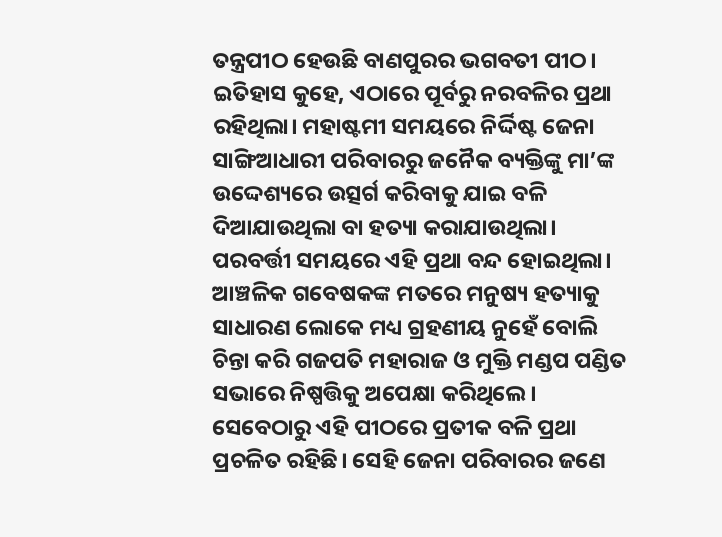ତନ୍ତ୍ରପୀଠ ହେଉଛି ବାଣପୁରର ଭଗବତୀ ପୀଠ। ଇତିହାସ କୁହେ, ଏଠାରେ ପୂର୍ବରୁ ନରବଳିର ପ୍ରଥା ରହିଥିଲା। ମହାଷ୍ଟମୀ ସମୟରେ ନିର୍ଦ୍ଦିଷ୍ଟ ଜେନା ସାଙ୍ଗିଆଧାରୀ ପରିବାରରୁ ଜନୈକ ବ୍ୟକ୍ତିଙ୍କୁ ମା’ଙ୍କ ଉଦ୍ଦେଶ୍ୟରେ ଉତ୍ସର୍ଗ କରିବାକୁ ଯାଇ ବଳି ଦିଆଯାଉଥିଲା ବା ହତ୍ୟା କରାଯାଉଥିଲା। ପରବର୍ତ୍ତୀ ସମୟରେ ଏହି ପ୍ରଥା ବନ୍ଦ ହୋଇଥିଲା। ଆଞ୍ଚଳିକ ଗବେଷକଙ୍କ ମତରେ ମନୁଷ୍ୟ ହତ୍ୟାକୁ ସାଧାରଣ ଲୋକେ ମଧ୍ୟ ଗ୍ରହଣୀୟ ନୁହେଁ ବୋଲି ଚିନ୍ତା କରି ଗଜପତି ମହାରାଜ ଓ ମୁକ୍ତି ମଣ୍ଡପ ପଣ୍ଡିତ ସଭାରେ ନିଷ୍ପତ୍ତିକୁ ଅପେକ୍ଷା କରିଥିଲେ। ସେବେଠାରୁ ଏହି ପୀଠରେ ପ୍ରତୀକ ବଳି ପ୍ରଥା ପ୍ରଚଳିତ ରହିଛି। ସେହି ଜେନା ପରିବାରର ଜଣେ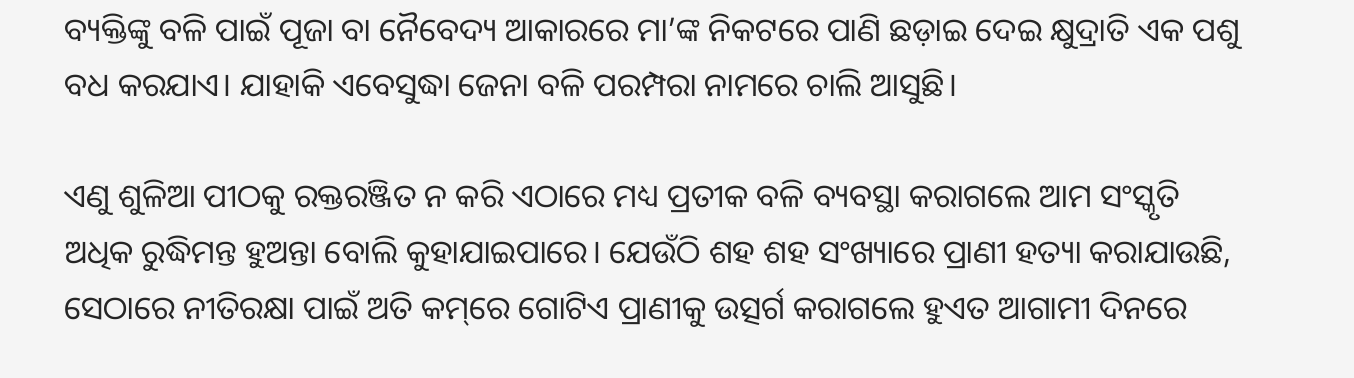ବ୍ୟକ୍ତିଙ୍କୁ ବଳି ପାଇଁ ପୂଜା ବା ନୈବେଦ୍ୟ ଆକାରରେ ମା’ଙ୍କ ନିକଟରେ ପାଣି ଛଡ଼ାଇ ଦେଇ କ୍ଷୁଦ୍ରାତି ଏକ ପଶୁ ବଧ କରଯାଏ। ଯାହାକି ଏବେସୁଦ୍ଧା ଜେନା ବଳି ପରମ୍ପରା ନାମରେ ଚାଲି ଆସୁଛି।

ଏଣୁ ଶୁଳିଆ ପୀଠକୁ ରକ୍ତରଞ୍ଜିତ ନ କରି ଏଠାରେ ମଧ୍ୟ ପ୍ରତୀକ ବଳି ବ୍ୟବସ୍ଥା କରାଗଲେ ଆମ ସଂସ୍କୃତି ଅଧିକ ରୁଦ୍ଧିମନ୍ତ ହୁଅନ୍ତା ବୋଲି କୁହାଯାଇପାରେ। ଯେଉଁଠି ଶହ ଶହ ସଂଖ୍ୟାରେ ପ୍ରାଣୀ ହତ୍ୟା କରାଯାଉଛି, ସେଠାରେ ନୀତିରକ୍ଷା ପାଇଁ ଅତି କମ୍‌ରେ ଗୋଟିଏ ପ୍ରାଣୀକୁ ଉତ୍ସର୍ଗ କରାଗଲେ ହୁଏତ ଆଗାମୀ ଦିନରେ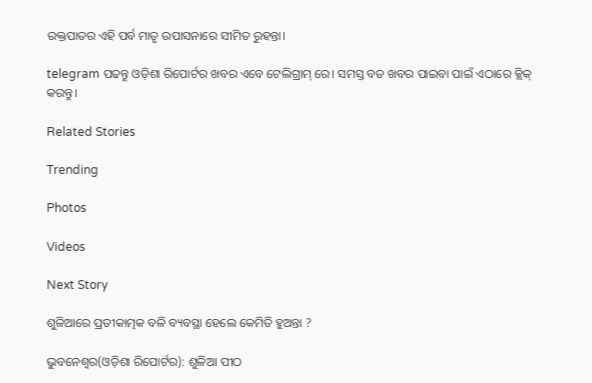ରକ୍ତପାତର ଏହି ପର୍ବ ମାତୃ ଉପାସନାରେ ସୀମିତ ରୁହନ୍ତା।

telegram ପଢନ୍ତୁ ଓଡ଼ିଶା ରିପୋର୍ଟର ଖବର ଏବେ ଟେଲିଗ୍ରାମ୍ ରେ। ସମସ୍ତ ବଡ ଖବର ପାଇବା ପାଇଁ ଏଠାରେ କ୍ଲିକ୍ କରନ୍ତୁ।

Related Stories

Trending

Photos

Videos

Next Story

ଶୁଳିଆରେ ପ୍ରତୀକାତ୍ମକ ବଳି ବ୍ୟବସ୍ଥା ହେଲେ କେମିତି ହୁଅନ୍ତା ?

ଭୁବନେଶ୍ୱର(ଓଡ଼ିଶା ରିପୋର୍ଟର): ଶୁଳିଆ ପୀଠ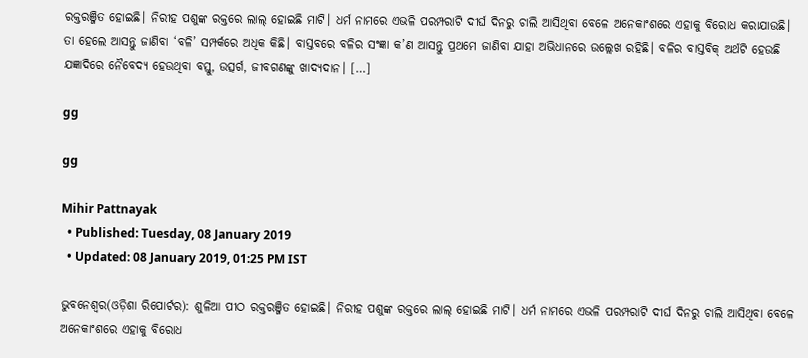ରକ୍ତରଞ୍ଜିତ ହୋଇଛି। ନିରୀହ ପଶୁଙ୍କ ରକ୍ତରେ ଲାଲ୍‌ ହୋଇଛି ମାଟି। ଧର୍ମ ନାମରେ ଏଭଳି ପରମ୍ପରାଟି ଦୀର୍ଘ ଦିନରୁ ଚାଲି ଆସିଥିବା ବେଳେ ଅନେକାଂଶରେ ଏହାକୁ ବିରୋଧ କରାଯାଉଛି। ତା ହେଲେ ଆସନ୍ତୁ ଜାଣିବା ‘ବଳି’ ସମ୍ପର୍କରେ ଅଧିକ କିଛି। ବାସ୍ତବରେ ବଳିର ସଂଜ୍ଞା କ’ଣ ଆସନ୍ତୁ ପ୍ରଥମେ ଜାଣିବା ଯାହା ଅଭିଧାନରେ ଉଲ୍ଲେଖ ରହିଛି। ବଳିର ବାସ୍ତବିକ୍‌ ଅର୍ଥଟି ହେଉଛି ଯଜ୍ଞାଦିରେ ନୈବେଦ୍ୟ ହେଉଥିବା ବସ୍ତୁ, ଉତ୍ସର୍ଗ, ଜୀବଗଣଙ୍କୁ ଖାଦ୍ୟଦାନ। […]

gg

gg

Mihir Pattnayak
  • Published: Tuesday, 08 January 2019
  • Updated: 08 January 2019, 01:25 PM IST

ଭୁବନେଶ୍ୱର(ଓଡ଼ିଶା ରିପୋର୍ଟର): ଶୁଳିଆ ପୀଠ ରକ୍ତରଞ୍ଜିତ ହୋଇଛି। ନିରୀହ ପଶୁଙ୍କ ରକ୍ତରେ ଲାଲ୍‌ ହୋଇଛି ମାଟି। ଧର୍ମ ନାମରେ ଏଭଳି ପରମ୍ପରାଟି ଦୀର୍ଘ ଦିନରୁ ଚାଲି ଆସିଥିବା ବେଳେ ଅନେକାଂଶରେ ଏହାକୁ ବିରୋଧ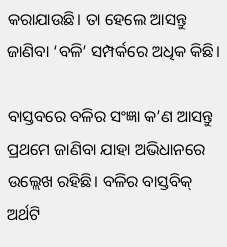କରାଯାଉଛି। ତା ହେଲେ ଆସନ୍ତୁ ଜାଣିବା ‘ବଳି’ ସମ୍ପର୍କରେ ଅଧିକ କିଛି।

ବାସ୍ତବରେ ବଳିର ସଂଜ୍ଞା କ’ଣ ଆସନ୍ତୁ ପ୍ରଥମେ ଜାଣିବା ଯାହା ଅଭିଧାନରେ ଉଲ୍ଲେଖ ରହିଛି। ବଳିର ବାସ୍ତବିକ୍‌ ଅର୍ଥଟି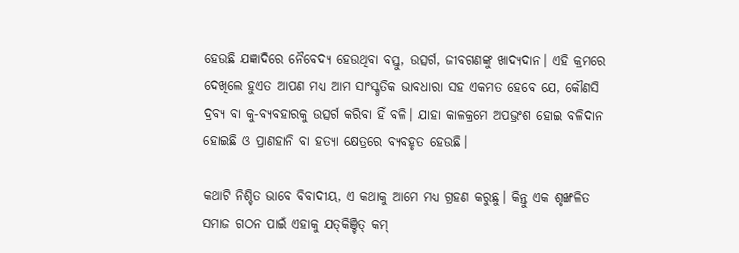ହେଉଛି ଯଜ୍ଞାଦିରେ ନୈବେଦ୍ୟ ହେଉଥିବା ବସ୍ତୁ, ଉତ୍ସର୍ଗ, ଜୀବଗଣଙ୍କୁ ଖାଦ୍ୟଦାନ। ଏହି କ୍ରମରେ ଦେଖିଲେ ହୁଏତ ଆପଣ ମଧ୍ୟ ଆମ ସାଂସ୍କୃତିକ ଭାବଧାରା ସହ ଏକମତ ହେବେ ଯେ, କୌଣସି ଦ୍ରବ୍ୟ ବା କୁ-ବ୍ୟବହାରକୁ ଉତ୍ସର୍ଗ କରିବା ହିଁ ବଳି। ଯାହା କାଳକ୍ରମେ ଅପଭ୍ରଂଶ ହୋଇ ବଳିଦାନ ହୋଇଛି ଓ ପ୍ରାଣହାନି ବା ହତ୍ୟା କ୍ଷେତ୍ରରେ ବ୍ୟବହୃତ ହେଉଛି।

କଥାଟି ନିଶ୍ଚିତ ଭାବେ ବିବାଦୀୟ, ଏ କଥାକୁ ଆମେ ମଧ୍ୟ ଗ୍ରହଣ କରୁଛୁ। କିନ୍ତୁ ଏକ ଶୃଙ୍ଖଳିତ ସମାଜ ଗଠନ ପାଇଁ ଏହାକୁ ଯତ୍‌କିଞ୍ଚିତ୍‌ କମ୍‌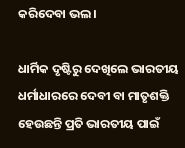କରିଦେବା ଭଲ।

ଧାର୍ମିକ ଦୃଷ୍ଟିରୁ ଦେଖିଲେ ଭାରତୀୟ ଧର୍ମାଧାରରେ ଦେବୀ ବା ମାତୃଶକ୍ତି ହେଉଛନ୍ତି ପ୍ରତି ଭାରତୀୟ ପାଇଁ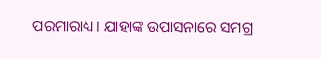ପରମାରାଧ୍ୟ। ଯାହାଙ୍କ ଉପାସନାରେ ସମଗ୍ର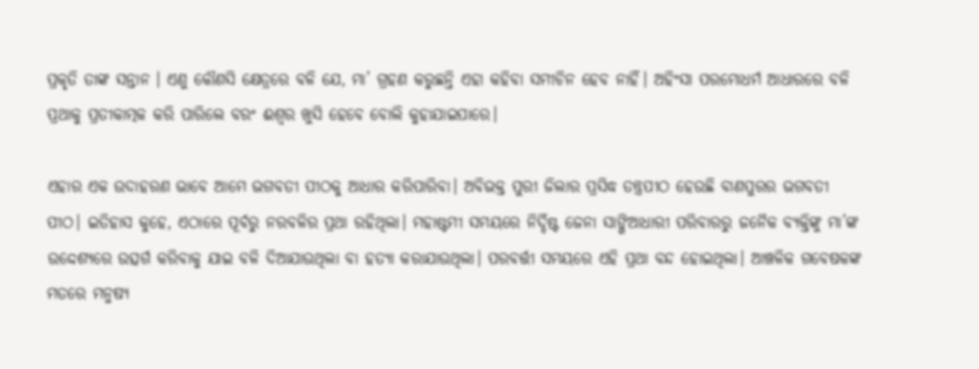ପ୍ରକୃତି ତାଙ୍କ ସନ୍ତାନ । ଏଣୁ କୌଣସି କ୍ଷେତ୍ରରେ ବଳି ଯେ, ମା’ ଗ୍ରହଣ କରୁଛନ୍ତି ଏହା କହିବା ସମୀଚିନ ହେବ ନାହିଁ। ଅହିଂସା ପରମୋଧର୍ମ ଆଧାରରେ ବଳି ପ୍ରଥାକୁ ପ୍ରତୀକାତ୍ମକ କରି ପାରିଲେ ବରଂ ଈଶ୍ୱର ଖୁସି ହେବେ ବୋଲି କୁହାଯାଇପାରେ।

ଏହାର ଏକ ଉଦାହରଣ ଭାବେ ଆମେ ଭଗବତୀ ପୀଠକୁ ଆଧାର କରିପାରିବା। ଅବିଭକ୍ତ ପୁରୀ ଜିଲାର ପ୍ରସିଦ୍ଧ ତନ୍ତ୍ରପୀଠ ହେଉଛି ବାଣପୁରର ଭଗବତୀ ପୀଠ। ଇତିହାସ କୁହେ, ଏଠାରେ ପୂର୍ବରୁ ନରବଳିର ପ୍ରଥା ରହିଥିଲା। ମହାଷ୍ଟମୀ ସମୟରେ ନିର୍ଦ୍ଦିଷ୍ଟ ଜେନା ସାଙ୍ଗିଆଧାରୀ ପରିବାରରୁ ଜନୈକ ବ୍ୟକ୍ତିଙ୍କୁ ମା’ଙ୍କ ଉଦ୍ଦେଶ୍ୟରେ ଉତ୍ସର୍ଗ କରିବାକୁ ଯାଇ ବଳି ଦିଆଯାଉଥିଲା ବା ହତ୍ୟା କରାଯାଉଥିଲା। ପରବର୍ତ୍ତୀ ସମୟରେ ଏହି ପ୍ରଥା ବନ୍ଦ ହୋଇଥିଲା। ଆଞ୍ଚଳିକ ଗବେଷକଙ୍କ ମତରେ ମନୁଷ୍ୟ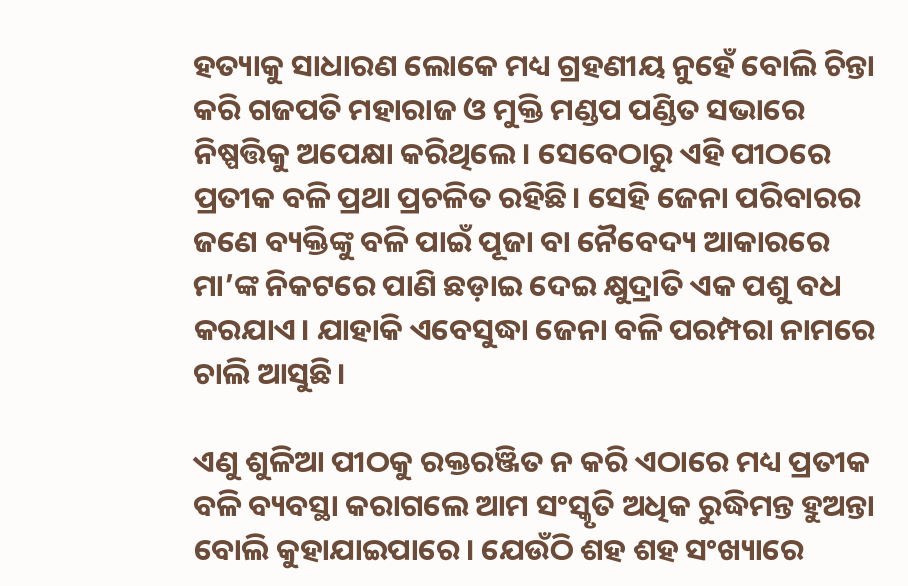ହତ୍ୟାକୁ ସାଧାରଣ ଲୋକେ ମଧ୍ୟ ଗ୍ରହଣୀୟ ନୁହେଁ ବୋଲି ଚିନ୍ତା କରି ଗଜପତି ମହାରାଜ ଓ ମୁକ୍ତି ମଣ୍ଡପ ପଣ୍ଡିତ ସଭାରେ ନିଷ୍ପତ୍ତିକୁ ଅପେକ୍ଷା କରିଥିଲେ। ସେବେଠାରୁ ଏହି ପୀଠରେ ପ୍ରତୀକ ବଳି ପ୍ରଥା ପ୍ରଚଳିତ ରହିଛି। ସେହି ଜେନା ପରିବାରର ଜଣେ ବ୍ୟକ୍ତିଙ୍କୁ ବଳି ପାଇଁ ପୂଜା ବା ନୈବେଦ୍ୟ ଆକାରରେ ମା’ଙ୍କ ନିକଟରେ ପାଣି ଛଡ଼ାଇ ଦେଇ କ୍ଷୁଦ୍ରାତି ଏକ ପଶୁ ବଧ କରଯାଏ। ଯାହାକି ଏବେସୁଦ୍ଧା ଜେନା ବଳି ପରମ୍ପରା ନାମରେ ଚାଲି ଆସୁଛି।

ଏଣୁ ଶୁଳିଆ ପୀଠକୁ ରକ୍ତରଞ୍ଜିତ ନ କରି ଏଠାରେ ମଧ୍ୟ ପ୍ରତୀକ ବଳି ବ୍ୟବସ୍ଥା କରାଗଲେ ଆମ ସଂସ୍କୃତି ଅଧିକ ରୁଦ୍ଧିମନ୍ତ ହୁଅନ୍ତା ବୋଲି କୁହାଯାଇପାରେ। ଯେଉଁଠି ଶହ ଶହ ସଂଖ୍ୟାରେ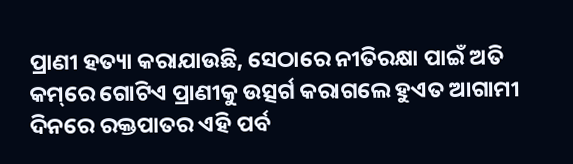ପ୍ରାଣୀ ହତ୍ୟା କରାଯାଉଛି, ସେଠାରେ ନୀତିରକ୍ଷା ପାଇଁ ଅତି କମ୍‌ରେ ଗୋଟିଏ ପ୍ରାଣୀକୁ ଉତ୍ସର୍ଗ କରାଗଲେ ହୁଏତ ଆଗାମୀ ଦିନରେ ରକ୍ତପାତର ଏହି ପର୍ବ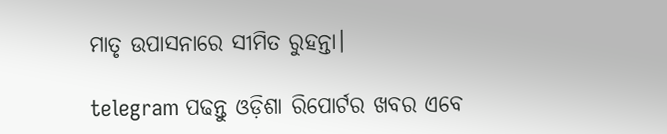ମାତୃ ଉପାସନାରେ ସୀମିତ ରୁହନ୍ତା।

telegram ପଢନ୍ତୁ ଓଡ଼ିଶା ରିପୋର୍ଟର ଖବର ଏବେ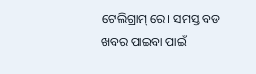ଟେଲିଗ୍ରାମ୍ ରେ। ସମସ୍ତ ବଡ ଖବର ପାଇବା ପାଇଁ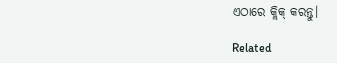ଏଠାରେ କ୍ଲିକ୍ କରନ୍ତୁ।

Related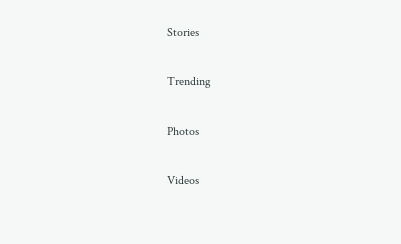Stories

Trending

Photos

Videos